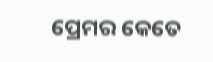ପ୍ରେମର କେତେ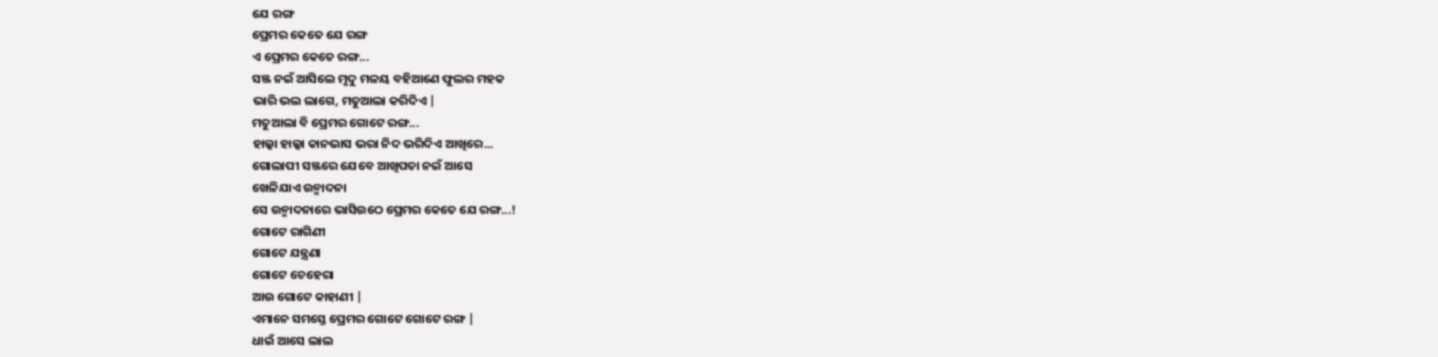ଯେ ରଙ୍ଗ
ପ୍ରେମର କେତେ ଯେ ରଙ୍ଗ
ଏ ପ୍ରେମର କେତେ ରଙ୍ଗ...
ସଞ୍ଜ ନଇଁ ଆସିଲେ ମୃଦୁ ମଳୟ ବହିଆଣେ ଫୁଲର ମହକ
ଭାରି ଭଲ ଲାଗେ, ମତୁଆଲା କରିଦିଏ |
ମତୁଆଲା ବି ପ୍ରେମର ଗୋଟେ ରଙ୍ଗ...
ହାଲ୍କା ହାଲ୍କା କାନଭାସ ଭରା ନିଦ ଭରିଦିଏ ଆଖିରେ...
ଗୋଲାପୀ ସଞ୍ଜରେ ଯେବେ ଆଖିପତା ନଇଁ ଆସେ
ଖେଳିଯାଏ ଉନ୍ମାଦନା
ସେ ଉନ୍ମାଦନାରେ ଭାସିଉଠେ ପ୍ରେମର କେତେ ଯେ ରଙ୍ଗ...!
ଗୋଟେ ରାଗିଣୀ
ଗୋଟେ ଯନ୍ତ୍ରଣା
ଗୋଟେ ଚେହେରା
ଆଉ ଗୋଟେ କାହାଣୀ |
ଏମାନେ ସମସ୍ତେ ପ୍ରେମର ଗୋଟେ ଗୋଟେ ରଙ୍ଗ |
ଧାଇଁ ଆସେ ଲାଲ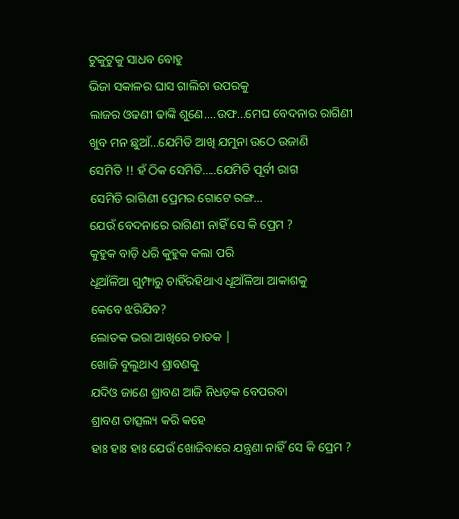ଟୁକୁଟୁକୁ ସାଧବ ବୋହୁ
ଭିଜା ସକାଳର ଘାସ ଗାଲିଚା ଉପରକୁ
ଲାଜର ଓଢଣୀ ଢାଙ୍କି ଶୁଣେ....ଉଫ...ମେଘ ବେଦନାର ରାଗିଣୀ
ଖୁବ ମନ ଛୁଆଁ...ଯେମିତି ଆଖି ଯମୁନା ଉଠେ ଉଜାଣି
ସେମିତି !! ହଁ ଠିକ ସେମିତି.....ଯେମିତି ପୂର୍ବୀ ରାଗ
ସେମିତି ରାଗିଣୀ ପ୍ରେମର ଗୋଟେ ରଙ୍ଗ...
ଯେଉଁ ବେଦନାରେ ରାଗିଣୀ ନାହିଁ ସେ କି ପ୍ରେମ ?
କୁହୁକ ବାଡ଼ି ଧରି କୁହୁକ କଲା ପରି
ଧୂଆଁଳିଆ ଗୁମ୍ଫାରୁ ଚାହିଁରହିଥାଏ ଧୂଆଁଳିଆ ଆକାଶକୁ
କେବେ ଝରିଯିବ?
ଲୋତକ ଭରା ଆଖିରେ ଚାତକ |
ଖୋଜି ବୁଲୁଥାଏ ଶ୍ରାବଣକୁ
ଯଦିଓ ଜାଣେ ଶ୍ରାବଣ ଆଜି ନିଧଡ଼କ ବେପରବା
ଶ୍ରାବଣ ତାତ୍ସଲ୍ୟ କରି କହେ
ହାଃ ହାଃ ହାଃ ଯେଉଁ ଖୋଜିବାରେ ଯନ୍ତ୍ରଣା ନାହିଁ ସେ କି ପ୍ରେମ ?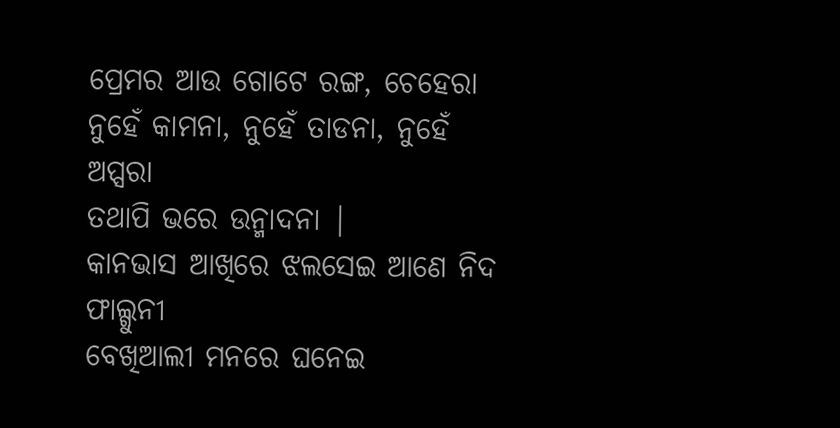ପ୍ରେମର ଆଉ ଗୋଟେ ରଙ୍ଗ, ଚେହେରା
ନୁହେଁ କାମନା, ନୁହେଁ ତାଡନା, ନୁହେଁ ଅପ୍ସରା
ତଥାପି ଭରେ ଉନ୍ମାଦନା |
କାନଭାସ ଆଖିରେ ଝଲସେଇ ଆଣେ ନିଦ ଫାଲ୍ଗୁନୀ
ବେଖିଆଲୀ ମନରେ ଘନେଇ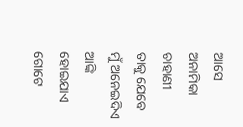ଆସେ ଅନାମିକା ଚାହାଣୀ
ତାକୁ ଯେବେ ମୁଁ ଅନେଇଦିଏ
ଆଙ୍କି ହୋଇଯାଏ ଗୋଟେ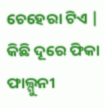ଚେହେରା ଟିଏ |
କିଛି ଦୂରେ ଫିକା ଫାଲ୍ଗୁନୀ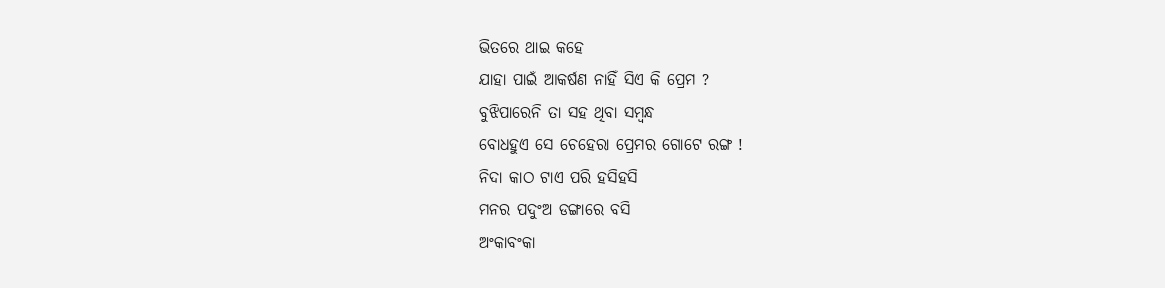ଭିତରେ ଥାଇ କହେ
ଯାହା ପାଇଁ ଆକର୍ଷଣ ନାହିଁ ସିଏ କି ପ୍ରେମ ?
ବୁଝିପାରେନି ତା ସହ ଥିବା ସମ୍ବନ୍ଧ
ବୋଧହୁଏ ସେ ଚେହେରା ପ୍ରେମର ଗୋଟେ ରଙ୍ଗ !
ନିଦା କାଠ ଟାଏ ପରି ହସିହସି
ମନର ପଦୁଂଅ ଡଙ୍ଗାରେ ବସି
ଅଂକାବଂକା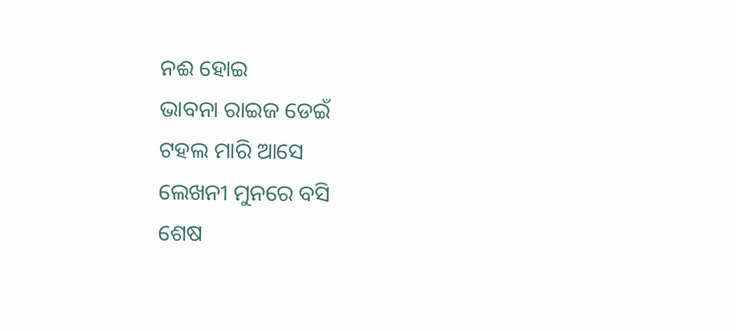ନଈ ହୋଇ
ଭାବନା ରାଇଜ ଡେଇଁ
ଟହଲ ମାରି ଆସେ
ଲେଖନୀ ମୁନରେ ବସି
ଶେଷ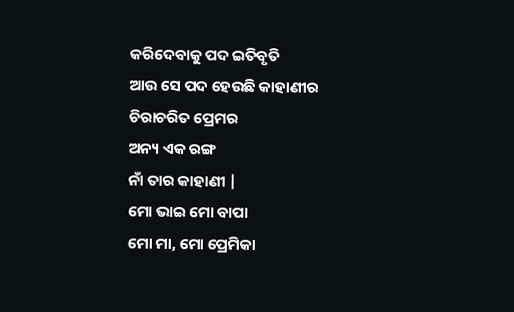କରିଦେବାକୁ ପଦ ଇତିବୃତି
ଆଉ ସେ ପଦ ହେଉଛି କାହାଣୀର
ଚିରାଚରିତ ପ୍ରେମର
ଅନ୍ୟ ଏକ ରଙ୍ଗ
ନାଁ ତାର କାହାଣୀ |
ମୋ ଭାଇ ମୋ ବାପା
ମୋ ମା, ମୋ ପ୍ରେମିକା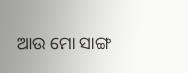ଆଉ ମୋ ସାଙ୍ଗ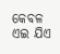କେବଳ ଏଇ ଯିଏ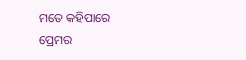ମତେ କହିପାରେ
ପ୍ରେମର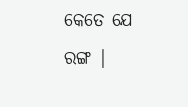କେତେ ଯେ ରଙ୍ଗ |